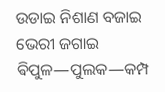ଉଡାଇ ନିଶାଣ ବଜାଇ ଭେରୀ ଜଗାଇ ଵିପୁଳ―ପୁଲକ―କମ୍ପ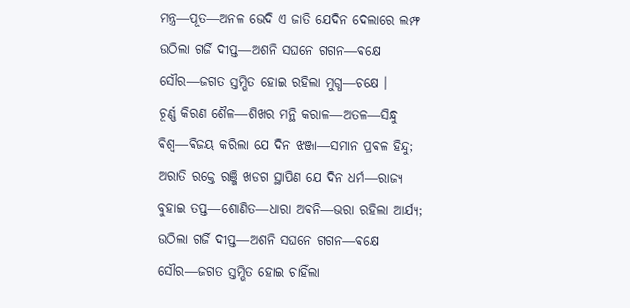ମନ୍ତ୍ର―ପୂତ―ଅନଳ ଭେଦି ଏ ଜାତି ଯେଦିନ ଦେଲାରେ ଲମ୍ଫ
ଉଠିଲା ଗର୍ଜି ଦୀପ୍ତ―ଅଶନି ସଘନେ ଗଗନ―ଵକ୍ଷେ
ସୌର―ଜଗତ ସ୍ତମ୍ଭିତ ହୋଇ ରହିଲା ମୁଗ୍ଧ―ଚକ୍ଷେ ।
ଚୂର୍ଣ୍ଣ କିରଣ ଶୈଳ―ଶିଖର ମନ୍ଥି କରାଳ―ଅତଳ―ସିନ୍ଧୁ
ଵିଶ୍ଵ―ଵିଜୟ କରିଲା ଯେ ଦିନ ଝଞ୍ଜା―ସମାନ ପ୍ରଵଳ ହିନ୍ଦୁ;
ଅରାତି ରକ୍ତେ ରଞ୍ଜି ଖଡଗ ସ୍ଥାପିଣ ଯେ ଦିନ ଧର୍ମ―ରାଜ୍ୟ
ବୁହାଇ ତପ୍ତ―ଶୋଣିତ―ଧାରା ଅଵନି―ଭରା ରହିଲା ଆର୍ଯ୍ୟ;
ଉଠିଲା ଗର୍ଜି ଦୀପ୍ତ―ଅଶନି ସଘନେ ଗଗନ―ଵକ୍ଷେ
ସୌର―ଜଗତ ସ୍ତମ୍ଭିତ ହୋଇ ଚାହିଁଲା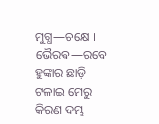ମୁଗ୍ଧ―ଚକ୍ଷେ ।
ଭୈରଵ―ରବେ ହୁଙ୍କାର ଛାଡ଼ି ଟଳାଇ ମେରୁ କିରଣ ଦମ୍ଭ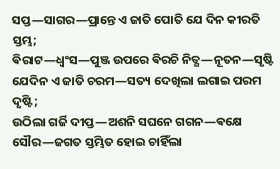ସପ୍ତ―ସାଗର―ପ୍ରାନ୍ତେ ଏ ଜାତି ପୋତି ଯେ ଦିନ କୀରତି ସ୍ତମ୍ଭ;
ଵିରାଟ―ଧ୍ଵଂସ―ପୁଞ୍ଜ ଉପରେ ଵିରଚି ନିତ୍ଯ―ନୂତନ―ସୃଷ୍ଟି
ଯେଦିନ ଏ ଜାତି ଚରମ―ସତ୍ୟ ଦେଖିଲା ଲଗାଇ ପରମ ଦୃଷ୍ଟି;
ଉଠିଲା ଗର୍ଜି ଦୀପ୍ତ―ଅଶନି ସଘନେ ଗଗନ―ଵକ୍ଷେ
ସୌର―ଜଗତ ସ୍ତମ୍ଭିତ ହୋଇ ଚାହିଁଲା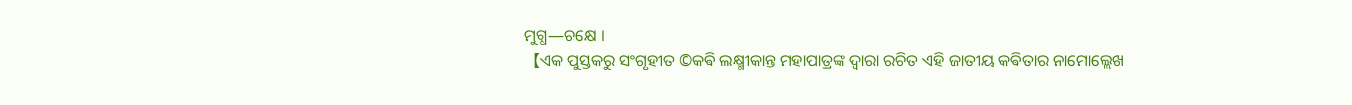ମୁଗ୍ଧ―ଚକ୍ଷେ ।
【ଏକ ପୁସ୍ତକରୁ ସଂଗୃହୀତ ©କଵି ଲକ୍ଷ୍ମୀକାନ୍ତ ମହାପାତ୍ରଙ୍କ ଦ୍ଵାରା ରଚିତ ଏହି ଜାତୀୟ କଵିତାର ନାମୋଲ୍ଲେଖ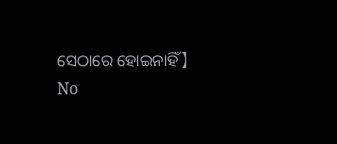ସେଠାରେ ହୋଇନାହିଁ】
No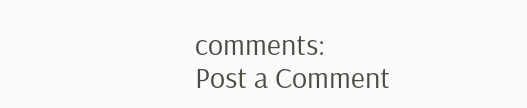comments:
Post a Comment